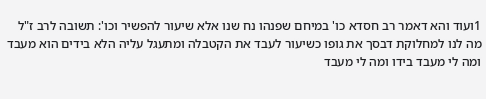1ועוד והא דאמר רב חסדא כו' במיחם שפנהו נח שנו אלא שיעור להפשיר וכו': תשובה לרב ז"ל מה לנו למחלוקת דבסך את גופו כשיעור לעבד את הקטבלה ומתעגל עליה הלא בידים הוא מעבד ומה לי מעבד בידו ומה לי מעבד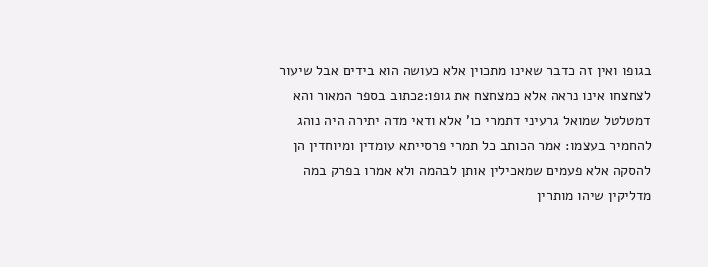בגופו ואין זה כדבר שאינו מתכוין אלא כעושה הוא בידים אבל שיעור לצחצחו אינו נראה אלא כמצחצח את גופו:2כתוב בספר המאור והא דמטלטל שמואל גרעיני דתמרי כו' אלא ודאי מדה יתירה היה נוהג להחמיר בעצמו: אמר הכותב כל תמרי פרסייתא עומדין ומיוחדין הן להסקה אלא פעמים שמאכילין אותן לבהמה ולא אמרו בפרק במה מדליקין שיהו מותרין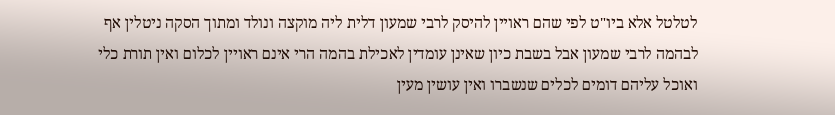לטלטל אלא ביו"ט לפי שהם ראויין להיסק לרבי שמעון דלית ליה מוקצה ונולד ומתוך הסקה ניטלין אף לבהמה לרבי שמעון אבל בשבת כיון שאינן עומדין לאכילת בהמה הרי אינם ראויין לכלום ואין תורת כלי ואוכל עליהם דומים לכלים שנשברו ואין עושין מעין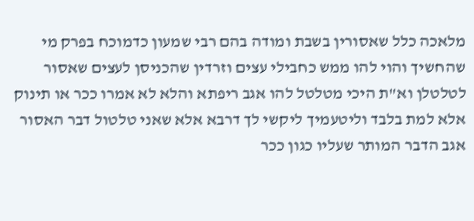מלאכה כלל שאסורין בשבת ומודה בהם רבי שמעון כדמוכח בפרק מי שהחשיך והוי להו ממש כחבילי עצים וזרדין שהכניסן לעצים שאסור לטלטלן וא"ת היכי מטלטל להו אגב ריפתא והלא לא אמרו ככר או תינוק אלא למת בלבד וליטעמיך ליקשי לך דרבא אלא שאני טלטול דבר האסור אגב הדבר המותר שעליו כגון ככר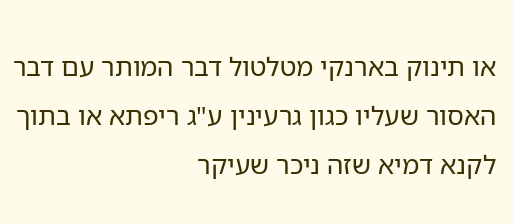או תינוק בארנקי מטלטול דבר המותר עם דבר האסור שעליו כגון גרעינין ע"ג ריפתא או בתוך לקנא דמיא שזה ניכר שעיקר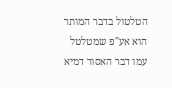הטלטול בדבר המותר הוא אע"פ שמטלטל עמו דבר האסור דמיא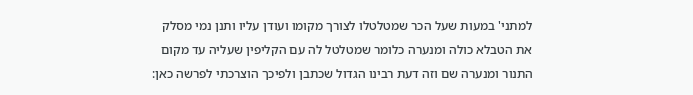למתני' במעות שעל הכר שמטלטלו לצורך מקומו ועודן עליו ותנן נמי מסלק את הטבלא כולה ומנערה כלומר שמטלטל לה עם הקליפין שעליה עד מקום התנור ומנערה שם וזה דעת רבינו הגדול שכתבן ולפיכך הוצרכתי לפרשה כאן: